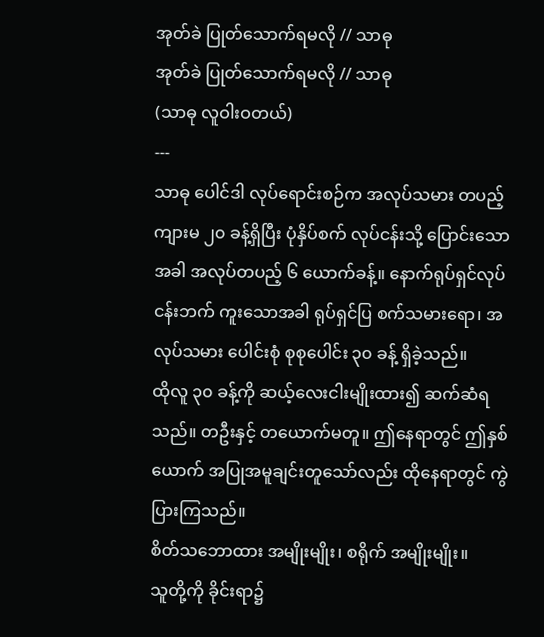အုတ်ခဲ ပြုတ်သောက်ရမလို // သာဓု
အုတ်ခဲ ပြုတ်သောက်ရမလို // သာဓု
(သာဓု လူဝါးဝတယ်)
---
သာဓု ပေါင်ဒါ လုပ်ရောင်းစဉ်က အလုပ်သမား တပည့် ကျားမ ၂၀ ခန့်ရှိပြီး ပုံနှိပ်စက် လုပ်ငန်းသို့ ပြောင်းသောအခါ အလုပ်တပည့် ၆ ယောက်ခန့်။ နောက်ရုပ်ရှင်လုပ်ငန်းဘက် ကူးသောအခါ ရုပ်ရှင်ပြ စက်သမားရော၊ အလုပ်သမား ပေါင်းစုံ စုစုပေါင်း ၃၀ ခန့် ရှိခဲ့သည်။
ထိုလူ ၃၀ ခန့်ကို ဆယ့်လေးငါးမျိုးထား၍ ဆက်ဆံရသည်။ တဦးနှင့် တယောက်မတူ။ ဤနေရာတွင် ဤနှစ်ယောက် အပြုအမူချင်းတူသော်လည်း ထိုနေရာတွင် ကွဲပြားကြသည်။
စိတ်သဘောထား အမျိုးမျိုး၊ စရိုက် အမျိုးမျိုး။
သူတို့ကို ခိုင်းရာ၌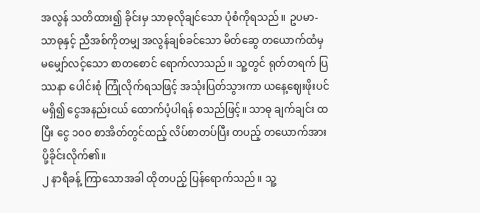အလွန် သတိထား၍ ခိုင်းမှ သာဓုလိုချင်သော ပုံစံကိုရသည်။ ဥပမာ- သာဓုနှင့် ညီအစ်ကိုတမျှ အလွန်ချစ်ခင်သော မိတ်ဆွေ တယောက်ထံမှ မမျှော်လင့်သော စာတစောင် ရောက်လာသည်။ သူ့တွင် ရုတ်တရက် ပြဿနာ ပေါင်းစုံ ကြုံလိုက်ရသဖြင့် အသုံးပြတ်သွားကာ ယနေ့ဈေးဖိုးပင် မရှိ၍ ငွေအနည်းငယ် ထောက်ပံ့ပါရန် စသည်ဖြင့်။ သာဓု ချက်ချင်း ထပြီး ငွေ ၁၀၀ စာအိတ်တွင်ထည့် လိပ်စာတပ်ပြီး တပည့် တယောက်အား ပို့ခိုင်းလိုက်၏။
၂ နာရီခန့် ကြာသောအခါ ထိုတပည့် ပြန်ရောက်သည်။ သူ့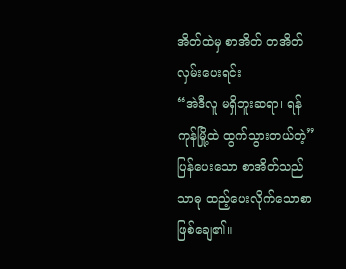အိတ်ထဲမှ စာအိတ် တအိတ် လှမ်းပေးရင်း
“အဲဒီလူ မရှိဘူးဆရာ၊ ရန်ကုန်မြို့ထဲ ထွက်သွားတယ်တဲ့”
ပြန်ပေးသော စာအိတ်သည် သာဓု ထည့်ပေးလိုက်သောစာ ဖြစ်ချေ၏။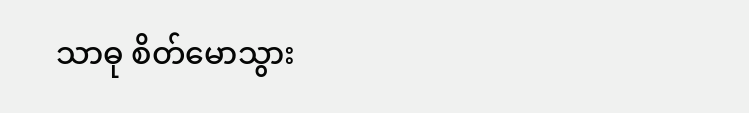သာဓု စိတ်မောသွား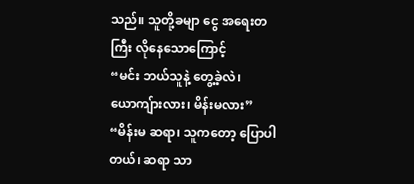သည်။ သူတို့ခမျာ ငွေ အရေးတကြီး လိုနေသောကြောင့်
“မင်း ဘယ်သူနဲ့ တွေ့ခဲ့လဲ၊ ယောကျ်ားလား၊ မိန်းမလား”
“မိန်းမ ဆရာ၊ သူကတော့ ပြောပါတယ်၊ ဆရာ သာ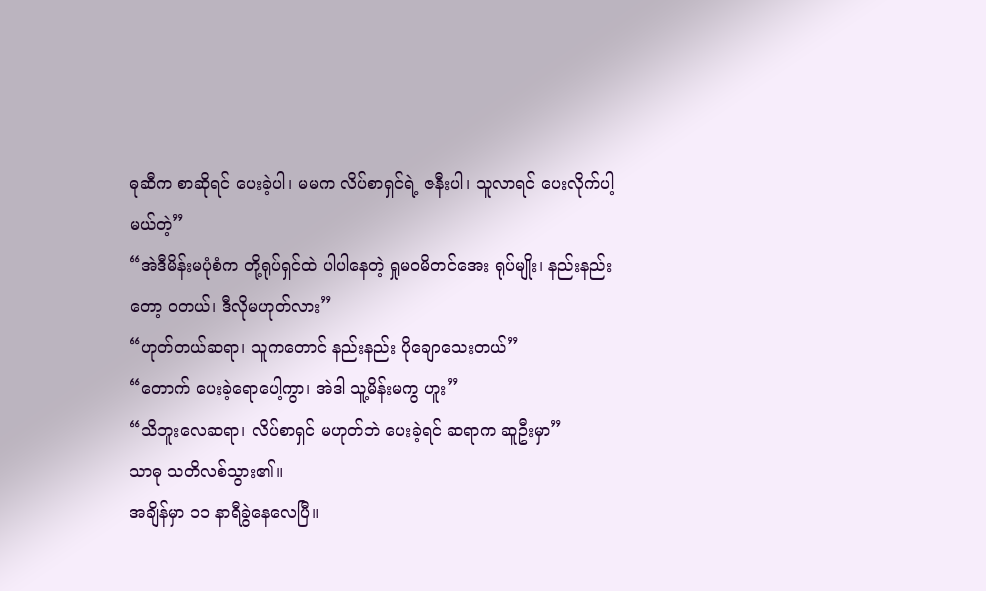ဓုဆီက စာဆိုရင် ပေးခဲ့ပါ၊ မမက လိပ်စာရှင်ရဲ့ ဇနီးပါ၊ သူလာရင် ပေးလိုက်ပါ့မယ်တဲ့”
“အဲဒီမိန်းမပုံစံက တို့ရုပ်ရှင်ထဲ ပါပါနေတဲ့ ရှုမဝမိတင်အေး ရုပ်မျိုး၊ နည်းနည်းတော့ ဝတယ်၊ ဒီလိုမဟုတ်လား”
“ဟုတ်တယ်ဆရာ၊ သူကတောင် နည်းနည်း ပိုချောသေးတယ်”
“တောက် ပေးခဲ့ရောပေါ့ကွာ၊ အဲဒါ သူ့မိန်းမကွ ဟူး”
“သိဘူးလေဆရာ၊ လိပ်စာရှင် မဟုတ်ဘဲ ပေးခဲ့ရင် ဆရာက ဆူဦးမှာ”
သာဓု သတိလစ်သွား၏။
အချိန်မှာ ၁၁ နာရီခွဲနေလေပြီ။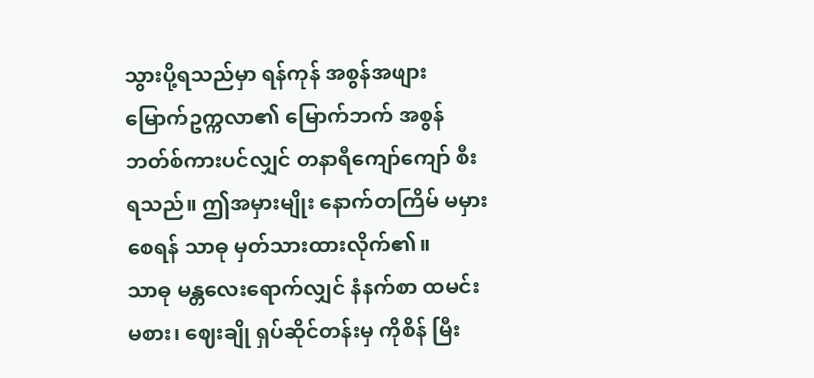သွားပို့ရသည်မှာ ရန်ကုန် အစွန်အဖျား မြောက်ဥက္ကလာ၏ မြောက်ဘက် အစွန် ဘတ်စ်ကားပင်လျှင် တနာရီကျော်ကျော် စီးရသည်။ ဤအမှားမျိုး နောက်တကြိမ် မမှားစေရန် သာဓု မှတ်သားထားလိုက်၏။
သာဓု မန္တလေးရောက်လျှင် နံနက်စာ ထမင်းမစား၊ ဈေးချို ရှပ်ဆိုင်တန်းမှ ကိုစိန် မြီး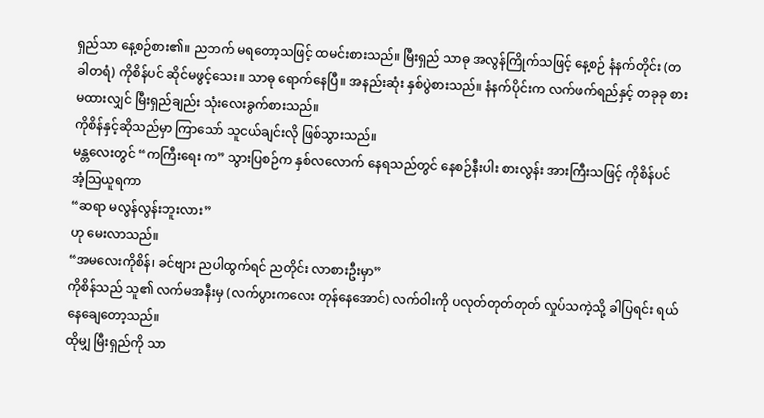ရှည်သာ နေ့စဉ်စား၏။ ညဘက် မရတော့သဖြင့် ထမင်းစားသည်။ မြီးရှည် သာဓု အလွန်ကြိုက်သဖြင့် နေ့စဉ် နံနက်တိုင်း (တခါတရံ) ကိုစိန်ပင် ဆိုင်မဖွင့်သေး။ သာဓု ရောက်နေပြီ။ အနည်းဆုံး နှစ်ပွဲစားသည်။ နံနက်ပိုင်းက လက်ဖက်ရည်နှင့် တခုခု စားမထားလျှင် မြီးရှည်ချည်း သုံးလေးခွက်စားသည်။
ကိုစိန်နှင့်ဆိုသည်မှာ ကြာသော် သူငယ်ချင်းလို ဖြစ်သွားသည်။
မန္တလေးတွင် “ကကြီးရေး က” သွားပြစဉ်က နှစ်လလောက် နေရသည်တွင် နေစဉ်နီးပါး စားလွန်း အားကြီးသဖြင့် ကိုစိန်ပင် အံ့သြယူရကာ
“ဆရာ မလွန်လွန်းဘူးလား”
ဟု မေးလာသည်။
“အမလေးကိုစိန်၊ ခင်ဗျား ညပါထွက်ရင် ညတိုင်း လာစားဦးမှာ”
ကိုစိန်သည် သူ၏ လက်မအနီးမှ (လက်ပွားကလေး တုန်နေအောင်) လက်ဝါးကို ပလုတ်တုတ်တုတ် လှုပ်သကဲ့သို့ ခါပြရင်း ရယ်နေချေတော့သည်။
ထိုမျှ မြီးရှည်ကို သာ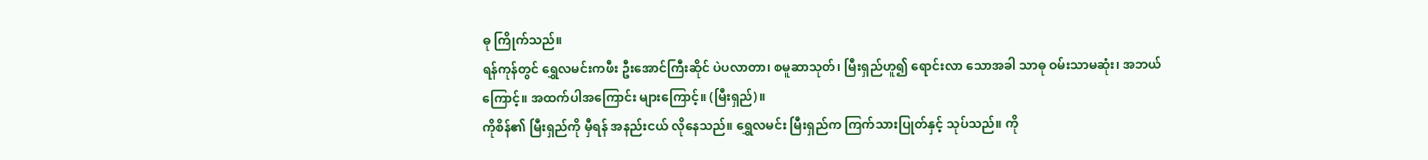ဓု ကြိုက်သည်။
ရန်ကုန်တွင် ရွှေလမင်းကဖီး ဦးအောင်ကြီးဆိုင် ပဲပလာတာ၊ စမူဆာသုတ်၊ မြီးရှည်ဟူ၍ ရောင်းလာ သောအခါ သာဓု ဝမ်းသာမဆုံး၊ အဘယ်ကြောင့်။ အထက်ပါအကြောင်း များကြောင့်။ (မြီးရှည်)။
ကိုစိန်၏ မြီးရှည်ကို မှီရန် အနည်းငယ် လိုနေသည်။ ရွှေလမင်း မြီးရှည်က ကြက်သားပြုတ်နှင့် သုပ်သည်။ ကို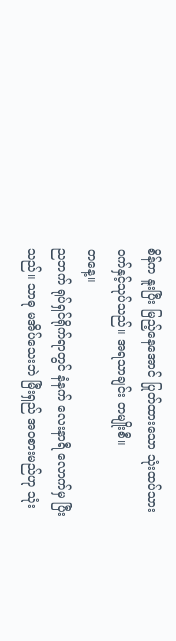စိန်က နူးပြီး မြည့်နေအောင် ပြုတ်ထားသော သုံးထပ်သား ဝက်နှင့်သုပ်သည်။ အရသာချင်း တမျိုးစီ။
တနေ့။
ညဘက် ရုပ်ရှင်ရိုက်ရာတွင် နံနက် လေးနာရီ လောက်မှ ပြီးသည်။ သာဓု မအိပ်သေးဘဲ မြီးရှည် အဝစားမည်ဟု သုံး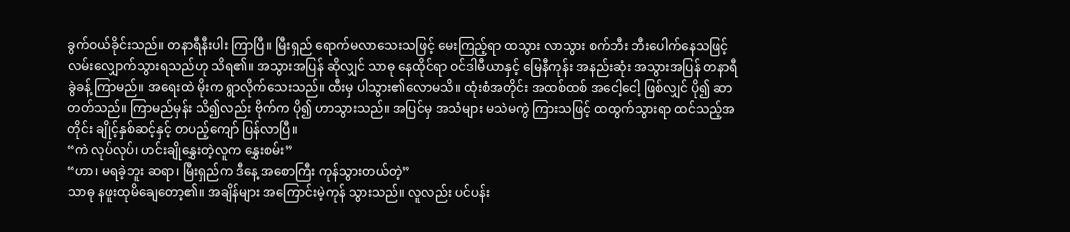ခွက်ဝယ်ခိုင်းသည်။ တနာရီနီးပါး ကြာပြီ။ မြီးရှည် ရောက်မလာသေးသဖြင့် မေးကြည့်ရာ ထသွား လာသွား စက်ဘီး ဘီးပေါက်နေသဖြင့် လမ်းလျှောက်သွားရသည်ဟု သိရ၏။ အသွားအပြန် ဆိုလျှင် သာဓု နေထိုင်ရာ ဝင်ဒါမီယာနှင့် မြေနီကုန်း အနည်းဆုံး အသွားအပြန် တနာရီခွဲခန့် ကြာမည်။ အရေးထဲ မိုးက ရွာလိုက်သေးသည်။ ထီးမှ ပါသွား၏လောမသိ။ ထုံးစံအတိုင်း အထစ်ထစ် အငေါ့ငေါ့ ဖြစ်လျှင် ပို၍ ဆာတတ်သည်။ ကြာမည်မှန်း သိ၍လည်း ဗိုက်က ပို၍ ဟာသွားသည်။ အပြင်မှ အသံများ မသဲမကွဲ ကြားသဖြင့် ထထွက်သွားရာ ထင်သည့်အတိုင်း ချိုင့်နှစ်ဆင့်နှင့် တပည့်ကျော် ပြန်လာပြီ။
“ကဲ လုပ်လုပ်၊ ဟင်းချိုနွှေးတဲ့လူက နွှေးစမ်း”
“ဟာ၊ မရခဲ့ဘူး ဆရာ၊ မြီးရှည်က ဒီနေ့ အစောကြီး ကုန်သွားတယ်တဲ့”
သာဓု နဖူးထုမိချေတော့၏။ အချိန်များ အကြောင်းမဲ့ကုန် သွားသည်။ လူလည်း ပင်ပန်း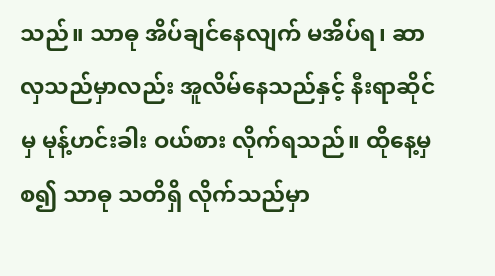သည်။ သာဓု အိပ်ချင်နေလျက် မအိပ်ရ၊ ဆာလှသည်မှာလည်း အူလိမ်နေသည်နှင့် နီးရာဆိုင်မှ မုန့်ဟင်းခါး ဝယ်စား လိုက်ရသည်။ ထိုနေ့မှစ၍ သာဓု သတိရှိ လိုက်သည်မှာ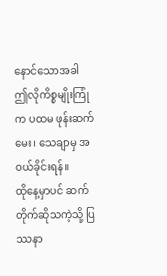နောင်သောအခါ ဤလိုကိစ္စမျိုးကြုံက ပထမ ဖုန်းဆက်မေး၊ သေချာမှ အဝယ်ခိုင်းရန်။
ထိုနေ့မှာပင် ဆက်တိုက်ဆိုသကဲ့သို့ ပြဿနာ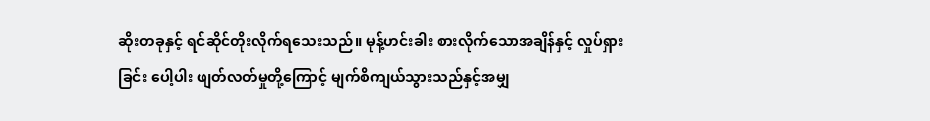ဆိုးတခုနှင့် ရင်ဆိုင်တိုးလိုက်ရသေးသည်။ မုန့်ဟင်းခါး စားလိုက်သောအချိန်နှင့် လှုပ်ရှားခြင်း ပေါ့ပါး ဖျတ်လတ်မှုတို့ကြောင့် မျက်စိကျယ်သွားသည်နှင့်အမျှ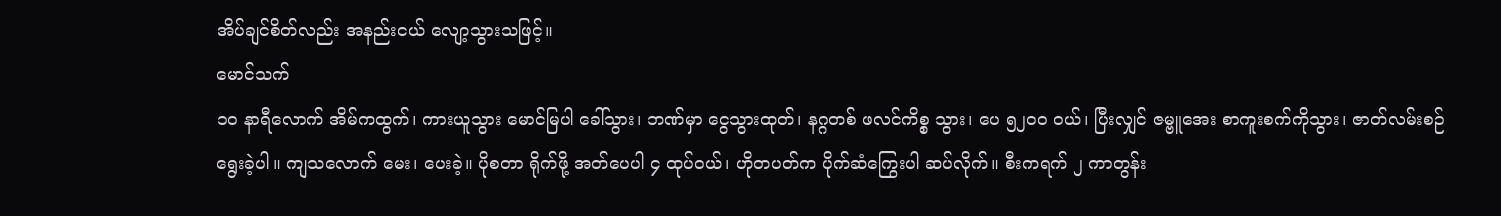အိပ်ချင်စိတ်လည်း အနည်းငယ် လျော့သွားသဖြင့်။
မောင်သက်
၁၀ နာရီလောက် အိမ်ကထွက်၊ ကားယူသွား မောင်မြပါ ခေါ်သွား၊ ဘဏ်မှာ ငွေသွားထုတ်၊ နဂ္ဂတစ် ဖလင်ကိစ္စ သွား၊ ပေ ၅၂၀၀ ဝယ်၊ ပြီးလျှင် ဇမ္ဗူအေး စာကူးစက်ကိုသွား၊ ဇာတ်လမ်းစဉ် ရွေးခဲ့ပါ။ ကျသလောက် မေး၊ ပေးခဲ့။ ပိုစတာ ရိုက်ဖို့ အတ်ပေပါ ၄ ထုပ်ဝယ်၊ ဟိုတပတ်က ပိုက်ဆံကြွေးပါ ဆပ်လိုက်။ စီးကရက် ၂ ကာတွန်း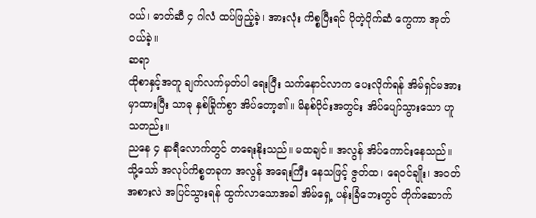ဝယ်၊ ဓာတ်ဆီ ၄ ဂါလံ ထပ်ဖြည့်ခဲ့၊ အားလုံး ကိစ္စပြီးရင် ပိုတဲ့ပိုက်ဆံ ကွေကာ အုတ်ဝယ်ခဲ့။
ဆရာ
ထိုစာနှင့်အတူ ချက်လက်မှတ်ပါ ရေးပြီး သက်နောင်လာက ပေးလိုက်ရန် အိမ်ရှင်မအား မှာထားပြီး သာဓု နှစ်ခြိုက်စွာ အိပ်တော့၏။ မိနစ်ပိုင်းအတွင်း အိပ်ပျော်သွားသော ဟူသတည်း။
ညနေ ၄ နာရီလောက်တွင် တရေးနိုးသည်။ မထချင်။ အလွန် အိပ်ကောင်းနေသည်။ သို့သော် အလုပ်ကိစ္စတခုက အလွန် အရေးကြီး နေသဖြင့် ဇွတ်ထ၊ ရေဝင်ချိုး၊ အဝတ်အစားလဲ အပြင်သွားရန် ထွက်လာသောအခါ အိမ်ရှေ့ ပန်းခြံဘေးတွင် တိုက်ဆောက်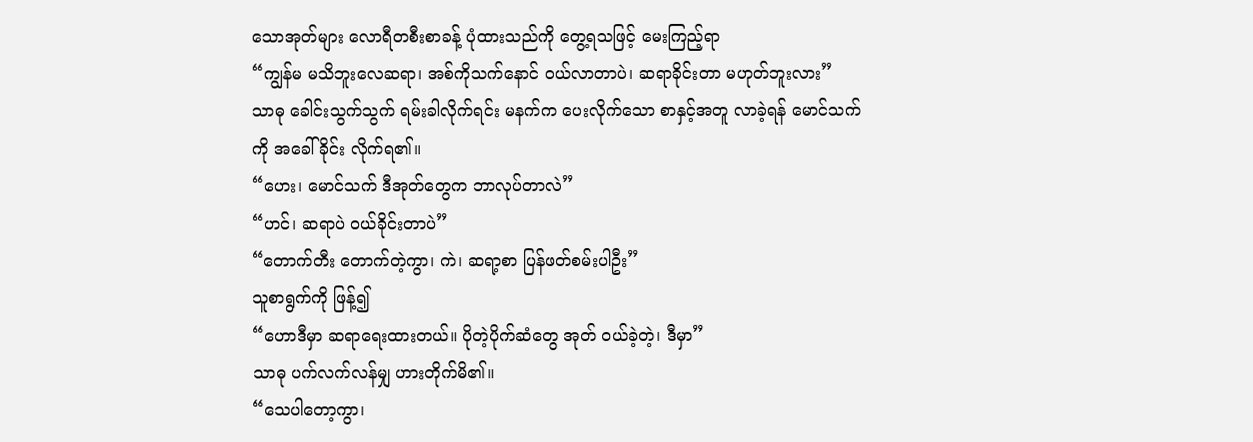သောအုတ်များ လောရီတစီးစာခန့် ပုံထားသည်ကို တွေ့ရသဖြင့် မေးကြည့်ရာ
“ကျွန်မ မသိဘူးလေဆရာ၊ အစ်ကိုသက်နောင် ဝယ်လာတာပဲ၊ ဆရာခိုင်းတာ မဟုတ်ဘူးလား”
သာဓု ခေါင်းသွက်သွက် ရမ်းခါလိုက်ရင်း မနက်က ပေးလိုက်သော စာနှင့်အတူ လာခဲ့ရန် မောင်သက်ကို အခေါ်ခိုင်း လိုက်ရ၏။
“ဟေး၊ မောင်သက် ဒီအုတ်တွေက ဘာလုပ်တာလဲ”
“ဟင်၊ ဆရာပဲ ဝယ်ခိုင်းတာပဲ”
“တောက်တီး တောက်တဲ့ကွာ၊ ကဲ၊ ဆရာ့စာ ပြန်ဖတ်စမ်းပါဦး”
သူစာရွက်ကို ဖြန့်၍
“ဟောဒီမှာ ဆရာရေးထားတယ်။ ပိုတဲ့ပိုက်ဆံတွေ အုတ် ဝယ်ခဲ့တဲ့၊ ဒီမှာ”
သာဓု ပက်လက်လန်မျှ ဟားတိုက်မိ၏။
“သေပါတော့ကွာ၊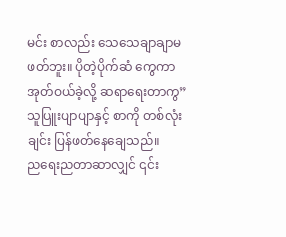မင်း စာလည်း သေသေချာချာမဖတ်ဘူး။ ပိုတဲ့ပိုက်ဆံ ကွေကာအုတ်ဝယ်ခဲ့လို့ ဆရာရေးတာကွ”
သူပြူးပျာပျာနှင့် စာကို တစ်လုံးချင်း ပြန်ဖတ်နေချေသည်။
ညရေးညတာဆာလျှင် ၎င်း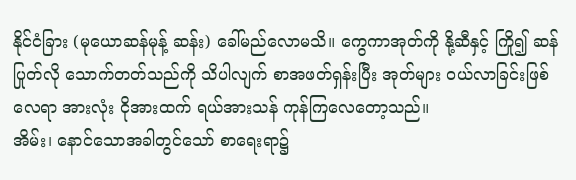နိုင်ငံခြား (မုယောဆန်မုန့် ဆန်း) ခေါ်မည်လောမသိ။ ကွေကာအုတ်ကို နို့ဆီနှင့် ကြို၍ ဆန်ပြုတ်လို သောက်တတ်သည်ကို သိပါလျက် စာအဖတ်ရှန်းပြီး အုတ်များ ဝယ်လာခြင်းဖြစ်လေရာ အားလုံး ငိုအားထက် ရယ်အားသန် ကုန်ကြလေတော့သည်။
အိမ်း၊ နောင်သောအခါတွင်သော် စာရေးရာ၌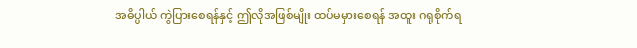အဓိပ္ပါယ် ကွဲပြားစေရန်နှင့် ဤလိုအဖြစ်မျိုး ထပ်မမှားစေရန် အထူး ဂရုစိုက်ရ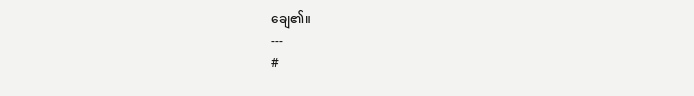ချေ၏။
---
#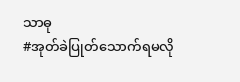သာဓု
#အုတ်ခဲပြုတ်သောက်ရမလို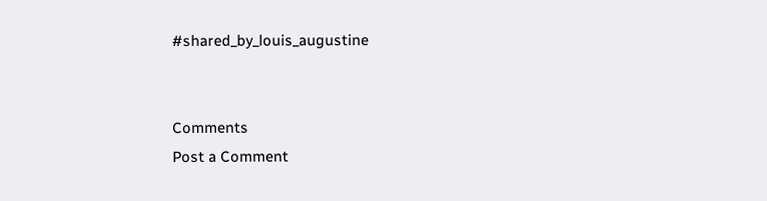#shared_by_louis_augustine


Comments
Post a Comment